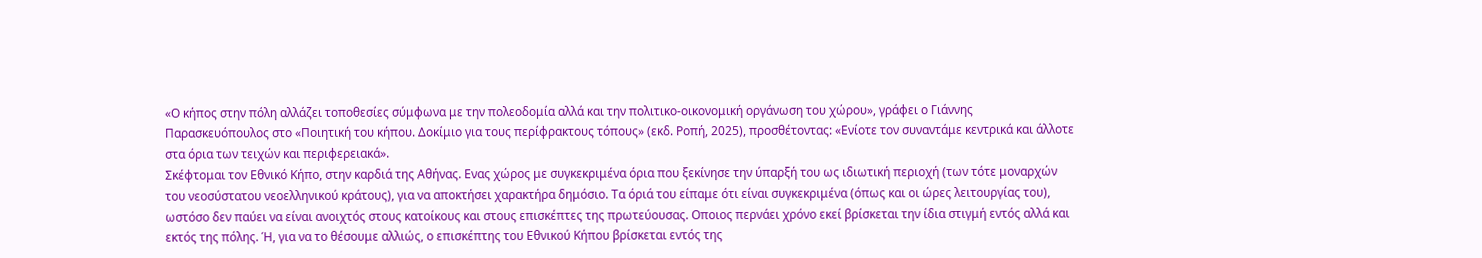«Ο κήπος στην πόλη αλλάζει τοποθεσίες σύμφωνα με την πολεοδομία αλλά και την πολιτικο-οικονομική οργάνωση του χώρου», γράφει ο Γιάννης Παρασκευόπουλος στο «Ποιητική του κήπου. Δοκίμιο για τους περίφρακτους τόπους» (εκδ. Ροπή, 2025), προσθέτοντας: «Ενίοτε τον συναντάμε κεντρικά και άλλοτε στα όρια των τειχών και περιφερειακά».
Σκέφτομαι τον Εθνικό Κήπο, στην καρδιά της Αθήνας. Ενας χώρος με συγκεκριμένα όρια που ξεκίνησε την ύπαρξή του ως ιδιωτική περιοχή (των τότε μοναρχών του νεοσύστατου νεοελληνικού κράτους), για να αποκτήσει χαρακτήρα δημόσιο. Τα όριά του είπαμε ότι είναι συγκεκριμένα (όπως και οι ώρες λειτουργίας του), ωστόσο δεν παύει να είναι ανοιχτός στους κατοίκους και στους επισκέπτες της πρωτεύουσας. Οποιος περνάει χρόνο εκεί βρίσκεται την ίδια στιγμή εντός αλλά και εκτός της πόλης. Ή, για να το θέσουμε αλλιώς, ο επισκέπτης του Εθνικού Κήπου βρίσκεται εντός της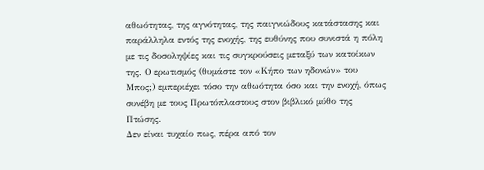αθωότητας, της αγνότητας, της παιγνιώδους κατάστασης και παράλληλα εντός της ενοχής, της ευθύνης που συνιστά η πόλη με τις δοσοληψίες και τις συγκρούσεις μεταξύ των κατοίκων της. Ο ερωτισμός (θυμάστε τον «Κήπο των ηδονών» του Μπος;) εμπεριέχει τόσο την αθωότητα όσο και την ενοχή, όπως συνέβη με τους Πρωτόπλαστους στον βιβλικό μύθο της Πτώσης.
Δεν είναι τυχαίο πως, πέρα από τον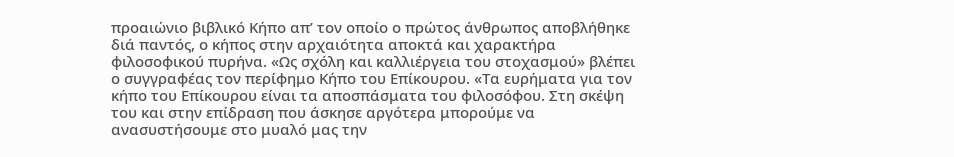προαιώνιο βιβλικό Κήπο απ’ τον οποίο ο πρώτος άνθρωπος αποβλήθηκε διά παντός, ο κήπος στην αρχαιότητα αποκτά και χαρακτήρα φιλοσοφικού πυρήνα. «Ως σχόλη και καλλιέργεια του στοχασμού» βλέπει ο συγγραφέας τον περίφημο Κήπο του Επίκουρου. «Τα ευρήματα για τον κήπο του Επίκουρου είναι τα αποσπάσματα του φιλοσόφου. Στη σκέψη του και στην επίδραση που άσκησε αργότερα μπορούμε να ανασυστήσουμε στο μυαλό μας την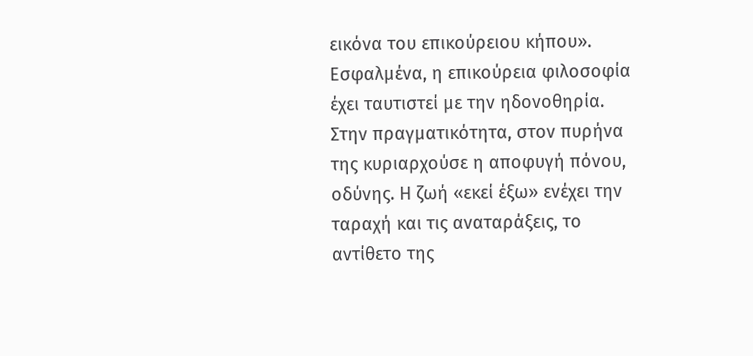εικόνα του επικούρειου κήπου».
Εσφαλμένα, η επικούρεια φιλοσοφία έχει ταυτιστεί με την ηδονοθηρία. Στην πραγματικότητα, στον πυρήνα της κυριαρχούσε η αποφυγή πόνου, οδύνης. Η ζωή «εκεί έξω» ενέχει την ταραχή και τις αναταράξεις, το αντίθετο της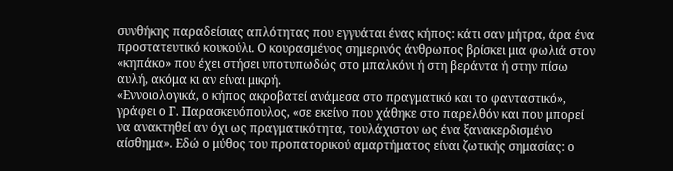συνθήκης παραδείσιας απλότητας που εγγυάται ένας κήπος: κάτι σαν μήτρα, άρα ένα προστατευτικό κουκούλι. Ο κουρασμένος σημερινός άνθρωπος βρίσκει μια φωλιά στον «κηπάκο» που έχει στήσει υποτυπωδώς στο μπαλκόνι ή στη βεράντα ή στην πίσω αυλή, ακόμα κι αν είναι μικρή.
«Εννοιολογικά, ο κήπος ακροβατεί ανάμεσα στο πραγματικό και το φανταστικό», γράφει ο Γ. Παρασκευόπουλος, «σε εκείνο που χάθηκε στο παρελθόν και που μπορεί να ανακτηθεί αν όχι ως πραγματικότητα, τουλάχιστον ως ένα ξανακερδισμένο αίσθημα». Εδώ ο μύθος του προπατορικού αμαρτήματος είναι ζωτικής σημασίας: ο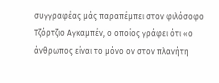συγγραφέας μάς παραπέμπει στον φιλόσοφο Τζόρτζιο Αγκαμπέν, ο οποίος γράφει ότι «ο άνθρωπος είναι το μόνο ον στον πλανήτη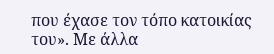που έχασε τον τόπο κατοικίας του». Με άλλα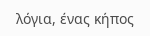λόγια, ένας κήπος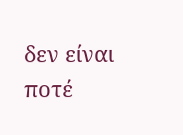δεν είναι ποτέ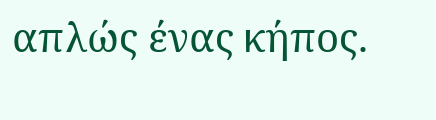απλώς ένας κήπος.